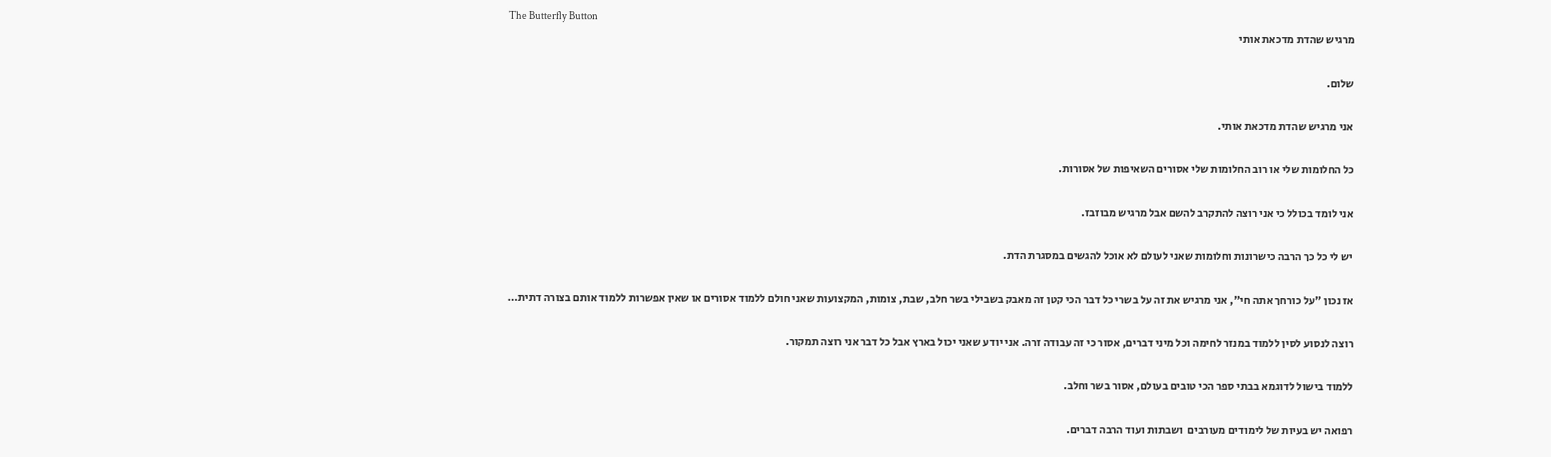The Butterfly Button
מרגיש שהדת מדכאת אותי

שלום.

אני מרגיש שהדת מדכאת אותי.

כל החלומות שלי או רוב החלומות שלי אסורים השאיפות של אסורות.

אני לומד בכולל כי אני רוצה להתקרב להשם אבל מרגיש מבוזבז.

יש לי כל כך הרבה כישרונות וחלומות שאני לעולם לא אוכל להגשים במסגרת הדת.

אז נכון "על כורחך אתה חי", אני מרגיש את זה על בשרי כל דבר הכי קטן זה מאבק בשבילי בשר חלב, שבת, צומות, המקצועות שאני חולם ללמוד אסורים או שאין אפשרות ללמוד אותם בצורה דתית…

רוצה לנסוע לסין ללמוד במנזר לחימה וכל מיני דברים, אסור כי זה עבודה זרה. אני יודע שאני יכול בארץ אבל כל דבר אני רוצה תמקור.

ללמוד בישול לדוגמא בבתי ספר הכי טובים בעולם, אסור בשר וחלב.

רפואה יש בעיות של לימודים מעורבים  ושבתות ועוד הרבה דברים.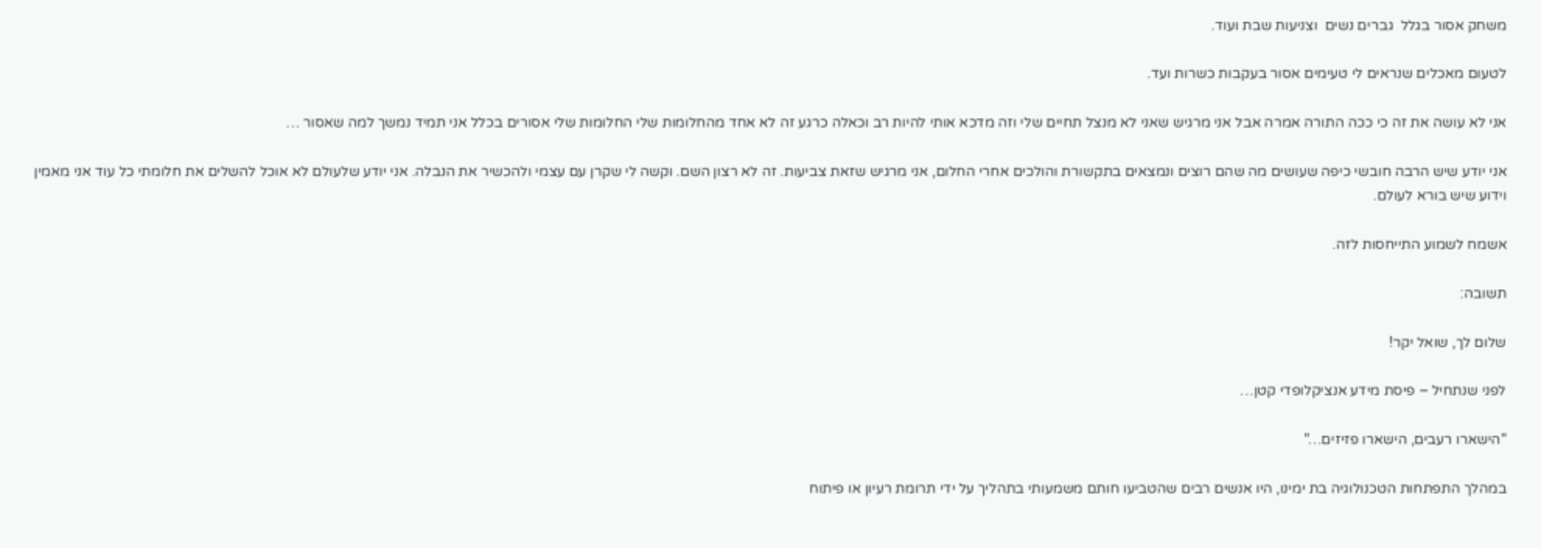משחק אסור בגלל  גברים נשים  וצניעות שבת ועוד.

לטעום מאכלים שנראים לי טעימים אסור בעקבות כשרות ועד.

אני לא עושה את זה כי ככה התורה אמרה אבל אני מרגיש שאני לא מנצל תחיים שלי וזה מדכא אותי להיות רב וכאלה כרגע זה לא אחד מהחלומות שלי החלומות שלי אסורים בכלל אני תמיד נמשך למה שאסור …

אני יודע שיש הרבה חובשי כיפה שעושים מה שהם רוצים ונמצאים בתקשורת והולכים אחרי החלום, אני מרגיש שזאת צביעות. זה לא רצון השם. וקשה לי שקרן עם עצמי ולהכשיר את הנבלה. אני יודע שלעולם לא אוכל להשלים את חלומתי כל עוד אני מאמין וידוע שיש בורא לעולם.

אשמח לשמוע התייחסות לזה.

תשובה:

שלום לך, שואל יקר!

לפני שנתחיל – פיסת מידע אנציקלופדי קטן…

"הישארו רעבים, הישארו פזיזים…"

במהלך התפתחות הטכנולוגיה בת ימינו, היו אנשים רבים שהטביעו חותם משמעותי בתהליך על ידי תרומת רעיון או פיתוח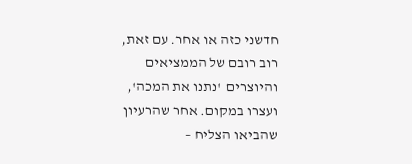חדשני כזה או אחר. עם זאת, רוב רובם של הממציאים והיוצרים  'נתנו את המכה', ועצרו במקום. אחר שהרעיון שהביאו הצליח –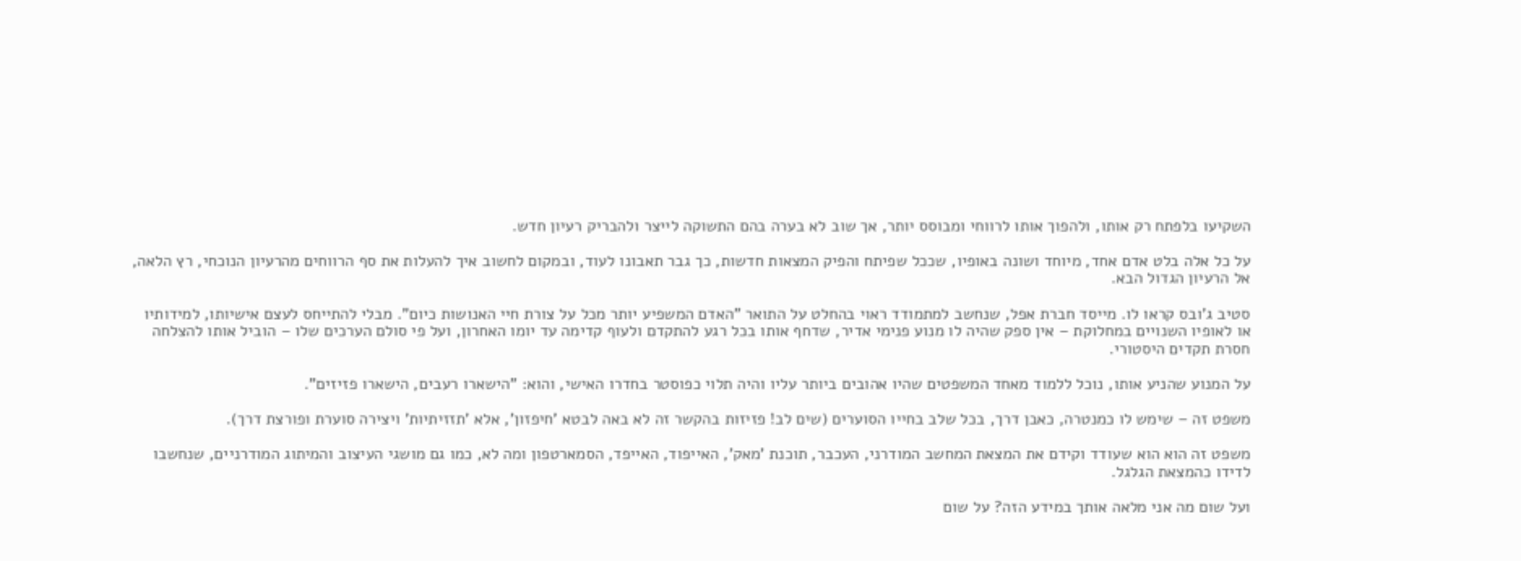השקיעו בלפתח רק אותו, ולהפוך אותו לרווחי ומבוסס יותר, אך שוב לא בערה בהם התשוקה לייצר ולהבריק רעיון חדש.

על כל אלה בלט אדם אחד, מיוחד ושונה באופיו, שככל שפיתח והפיק המצאות חדשות, כך גבר תאבונו לעוד, ובמקום לחשוב איך להעלות את סף הרווחים מהרעיון הנוכחי, רץ הלאה, אל הרעיון הגדול הבא.

סטיב ג'ובס קראו לו. מייסד חברת אפל, שנחשב למתמודד ראוי בהחלט על התואר "האדם המשפיע יותר מכל על צורת חיי האנושות כיום". מבלי להתייחס לעצם אישיותו, למידותיו או לאופיו השנויים במחלוקת – אין ספק שהיה לו מנוע פנימי אדיר, שדחף אותו בכל רגע להתקדם ולעוף קדימה עד יומו האחרון, ועל פי סולם הערכים שלו – הוביל אותו להצלחה חסרת תקדים היסטורי.

על המנוע שהניע אותו, נוכל ללמוד מאחד המשפטים שהיו אהובים ביותר עליו והיה תלוי כפוסטר בחדרו האישי, והוא: "הישארו רעבים, הישארו פזיזים".

משפט זה – שימש לו כמנטרה, כאבן דרך, בכל שלב בחייו הסוערים (שים לב! פזיזות בהקשר זה לא באה לבטא 'חיפזון', אלא 'תזזיתיות' ויצירה סוערת ופורצת דרך).

משפט זה הוא הוא שעודד וקידם את המצאת המחשב המודרני, העכבר, תוכנת 'מאק', האייפוד, האייפד, הסמארטפון ומה לא, כמו גם מושגי העיצוב והמיתוג המודרניים, שנחשבו לדידו כהמצאת הגלגל.

ועל שום מה אני מלאה אותך במידע הזה? על שום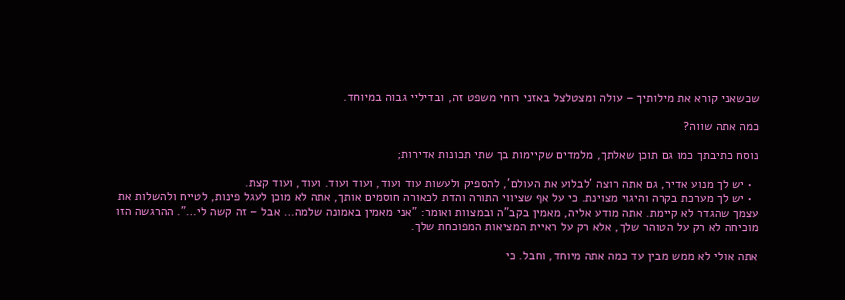שכשאני קורא את מילותיך – עולה ומצטלצל באזני רוחי משפט זה, ובדיליי גבוה במיוחד.

כמה אתה שווה?

נוסח כתיבתך כמו גם תוכן שאלתך, מלמדים שקיימות בך שתי תכונות אדירות;

  • יש לך מנוע אדיר, גם אתה רוצה 'לבלוע את העולם', להספיק ולעשות עוד ועוד, ועוד ועוד. ועוד, ועוד קצת.
  • יש לך מערכת בקרה והיגוי מצוינת. כי על אף שציווי התורה והדת לכאורה חוסמים אותך, אתה לא מוכן לעגל פינות, לטייח ולהשלות את עצמך שהגדר לא קיימת. אתה מודע אליה, מאמין בקב"ה ובמצוות ואומר: "אני מאמין באמונה שלמה… אבל – זה קשה לי…". ההרגשה הזו מוכיחה לא רק על הטוהר שלך, אלא רק על ראיית המציאות המפוכחת שלך.

אתה אולי לא ממש מבין עד כמה אתה מיוחד, וחבל. כי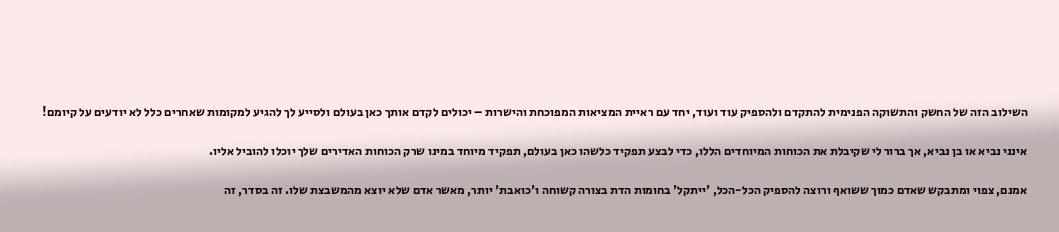השילוב הזה של החשק והתשוקה הפנימית להתקדם ולהספיק עוד ועוד, יחד עם ראיית המציאות המפוכחת והישרות – יכולים לקדם אותך כאן בעולם ולסייע לך להגיע למקומות שאחרים כלל לא יודעים על קיומם!

אינני נביא או בן נביא, אך ברור לי שקיבלת את הכוחות המיוחדים הללו, כדי לבצע תפקיד כלשהו כאן בעולם, תפקיד מיוחד במינו שרק הכוחות האדירים שלך יוכלו להוביל אליו.

אמנם, צפוי ומתבקש שאדם כמוך ששואף ורוצה להספיק הכל-הכל, 'ייתקל' בחומות הדת בצורה קשוחה ו'כואבת' יותר, מאשר אדם שלא יוצא מהמשבצת שלו. זה בסדר, זה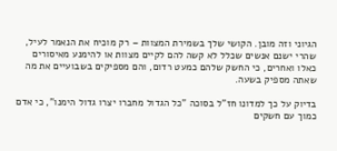הגיוני וזה מובן. הקושי שלך בשמירת המצוות – רק מוכיח את הנאמר לעיל, שהרי ישנם אנשים שכלל לא קשה להם לקיים מצוות או להימנע מאיסורים כאלו ואחרים, כי החשק שלהם כמעט רדום, והם מספיקים בשבועיים את מה שאתה מספיק בשעה.

בדיוק על כך למדונו חז"ל בסוכה "כל הגדול מחברו יצרו גדול הימנו", כי אדם כמוך עם חשקים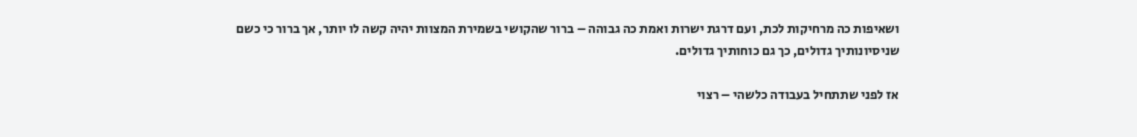ושאיפות כה מרחיקות לכת, ועם דרגת ישרות ואמת כה גבוהה – ברור שהקושי בשמירת המצוות יהיה קשה לו יותר, אך ברור כי כשם שניסיונותיך גדולים, כך גם כוחותיך גדולים.

אז לפני שתתחיל בעבודה כלשהי – רצוי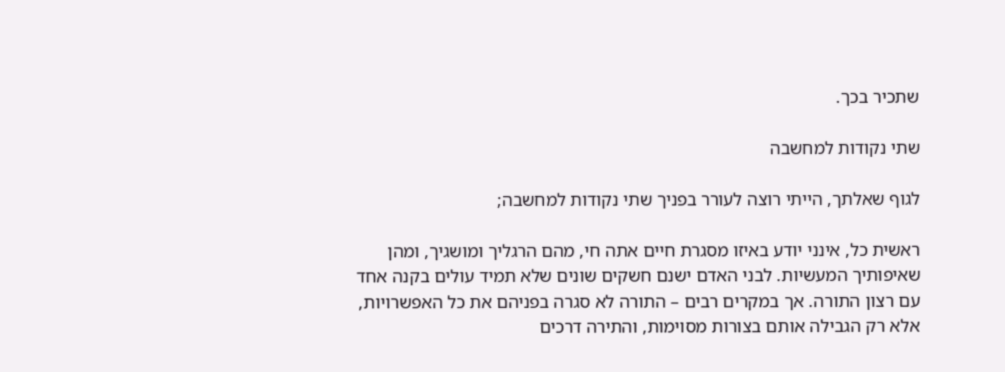שתכיר בכך.

שתי נקודות למחשבה

לגוף שאלתך, הייתי רוצה לעורר בפניך שתי נקודות למחשבה;

ראשית כל, אינני יודע באיזו מסגרת חיים אתה חי, מהם הרגליך ומושגיך, ומהן שאיפותיך המעשיות. לבני האדם ישנם חשקים שונים שלא תמיד עולים בקנה אחד עם רצון התורה. אך במקרים רבים – התורה לא סגרה בפניהם את כל האפשרויות, אלא רק הגבילה אותם בצורות מסוימות, והתירה דרכים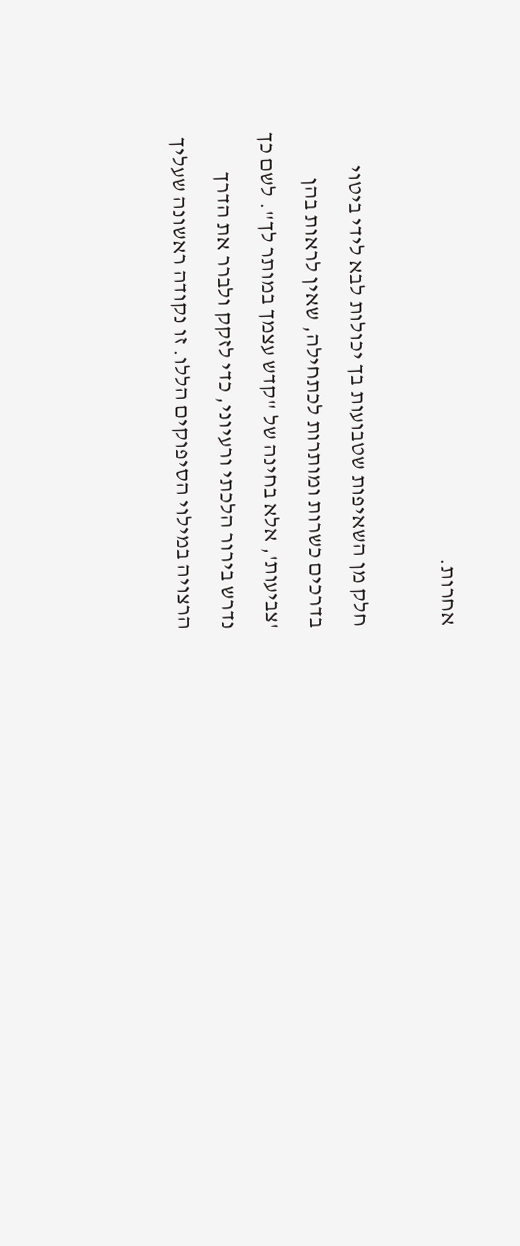אחרות.

חלק מן השאיפות שטבועות בך יכולות לבא לידי ביטוי בדרכים כשרות ומותרות לכתחילה, שאין לראות בהן 'צביעות', אלא בחינה של "קדש עצמך במותר לך". לשם כך נדרש בירור הלכתי ורעיוני, כדי לזקק ולברר את הדרך הרצויה במילוי הסיפוקים הללו. זו נקודה ראשונה שעליך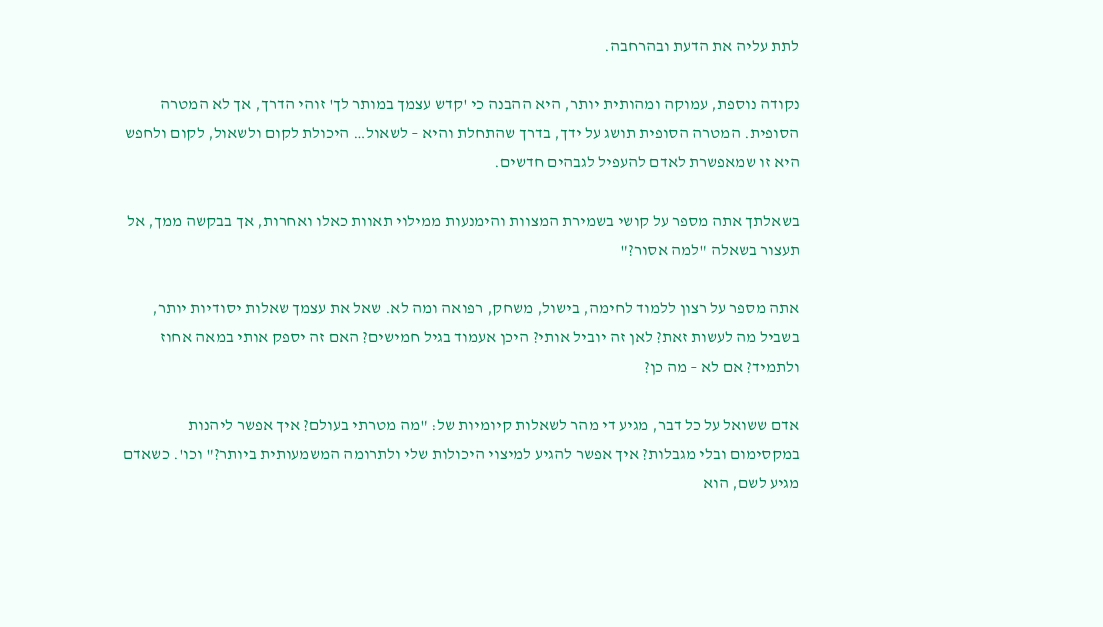לתת עליה את הדעת ובהרחבה.

נקודה נוספת, עמוקה ומהותית יותר, היא ההבנה כי 'קדש עצמך במותר לך' זוהי הדרך, אך לא המטרה הסופית. המטרה הסופית תושג על ידך, בדרך שהתחלת והיא – לשאול… היכולת לקום ולשאול, לקום ולחפש היא זו שמאפשרת לאדם להעפיל לגבהים חדשים.

בשאלתך אתה מספר על קושי בשמירת המצוות והימנעות ממילוי תאוות כאלו ואחרות, אך בבקשה ממך, אל תעצור בשאלה "למה אסור?"

אתה מספר על רצון ללמוד לחימה, בישול, משחק, רפואה ומה לא. שאל את עצמך שאלות יסודיות יותר, בשביל מה לעשות זאת? לאן זה יוביל אותי? היכן אעמוד בגיל חמישים? האם זה יספק אותי במאה אחוז ולתמיד? אם לא – מה כן?

אדם ששואל על כל דבר, מגיע די מהר לשאלות קיומיות של: "מה מטרתי בעולם? איך אפשר ליהנות במקסימום ובלי מגבלות? איך אפשר להגיע למיצוי היכולות שלי ולתרומה המשמעותית ביותר?" וכו'. כשאדם מגיע לשם, הוא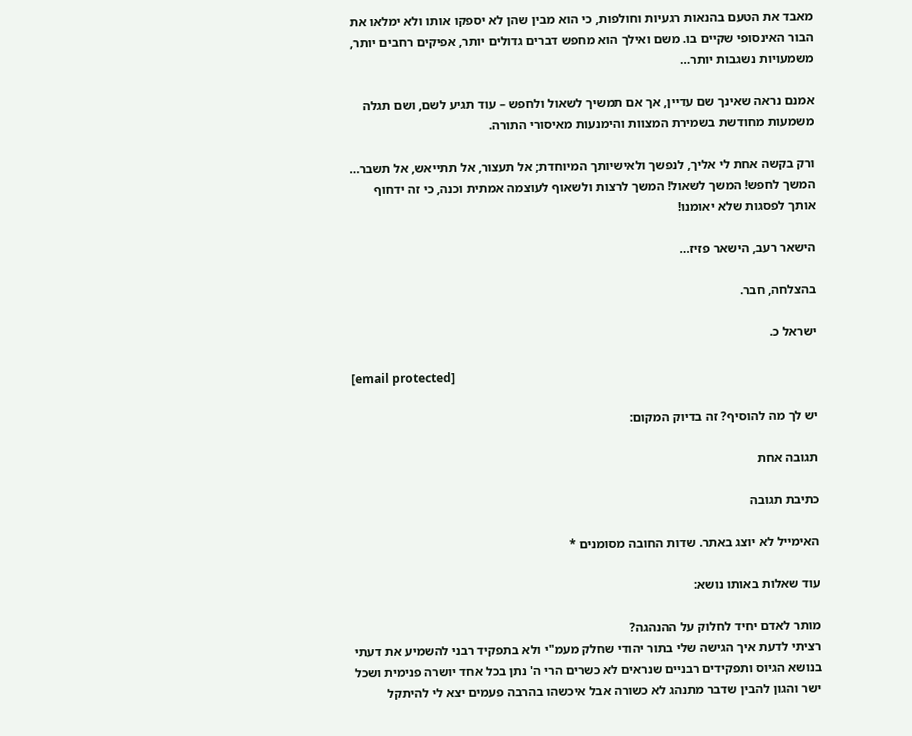מאבד את הטעם בהנאות רגעיות וחולפות, כי הוא מבין שהן לא יספקו אותו ולא ימלאו את הבור האינסופי שקיים בו. משם ואילך הוא מחפש דברים גדולים יותר, אפיקים רחבים יותר, משמעויות נשגבות יותר…

אמנם נראה שאינך שם עדיין, אך אם תמשיך לשאול ולחפש – עוד תגיע לשם, ושם תגלה משמעות מחודשת בשמירת המצוות והימנעות מאיסורי התורה.

ורק בקשה אחת לי אליך, לנפשך ולאישיותך המיוחדת; אל תעצור, אל תתייאש, אל תשבר… המשך לחפש! המשך לשאול! המשך לרצות ולשאוף לעוצמה אמתית וכנה, כי זה ידחוף אותך לפסגות שלא יאומנו!

הישאר רעב, הישאר פזיז…

בהצלחה, חבר.

ישראל כ.

[email protected]

יש לך מה להוסיף? זה בדיוק המקום:

תגובה אחת

כתיבת תגובה

האימייל לא יוצג באתר. שדות החובה מסומנים *

עוד שאלות באותו נושא:

מותר לאדם יחיד לחלוק על ההנהגה?
רציתי לדעת איך הגישה שלי בתור יהודי שחלק מעמ"י ולא בתפקיד רבני להשמיע את דעתי בנושא הגיוס ותפקידים רבניים שנראים לא כשרים הרי ה' נתן בכל אחד יושרה פנימית ושכל ישר והגון להבין שדבר מתנהג לא כשורה אבל איכשהו בהרבה פעמים יצא לי להיתקל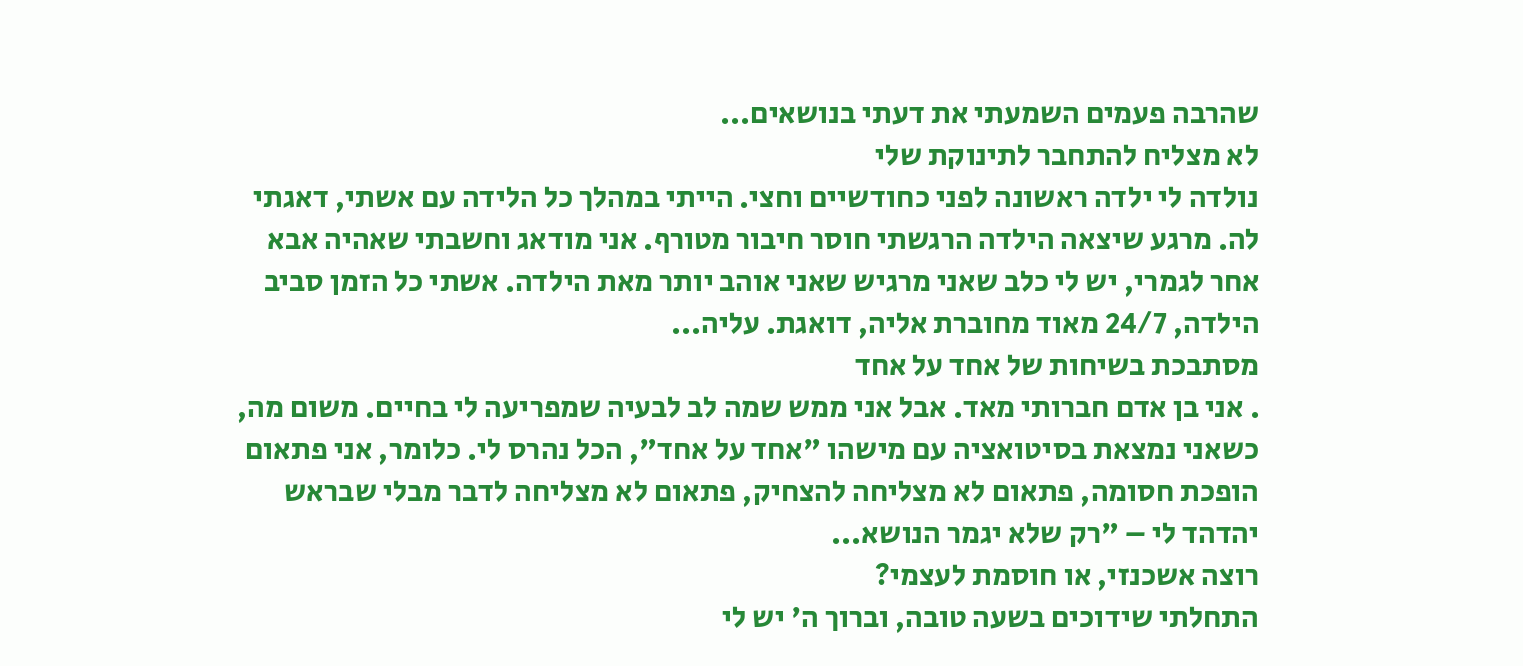שהרבה פעמים השמעתי את דעתי בנושאים...
לא מצליח להתחבר לתינוקת שלי
נולדה לי ילדה ראשונה לפני כחודשיים וחצי. הייתי במהלך כל הלידה עם אשתי, דאגתי לה. מרגע שיצאה הילדה הרגשתי חוסר חיבור מטורף. אני מודאג וחשבתי שאהיה אבא אחר לגמרי, יש לי כלב שאני מרגיש שאני אוהב יותר מאת הילדה. אשתי כל הזמן סביב הילדה, 24/7 מאוד מחוברת אליה, דואגת. עליה...
מסתבכת בשיחות של אחד על אחד
. אני בן אדם חברותי מאד. אבל אני ממש שמה לב לבעיה שמפריעה לי בחיים. משום מה, כשאני נמצאת בסיטואציה עם מישהו "אחד על אחד", הכל נהרס לי. כלומר, אני פתאום הופכת חסומה, פתאום לא מצליחה להצחיק, פתאום לא מצליחה לדבר מבלי שבראש יהדהד לי – "רק שלא יגמר הנושא...
רוצה אשכנזי, או חוסמת לעצמי?
התחלתי שידוכים בשעה טובה, וברוך ה' יש לי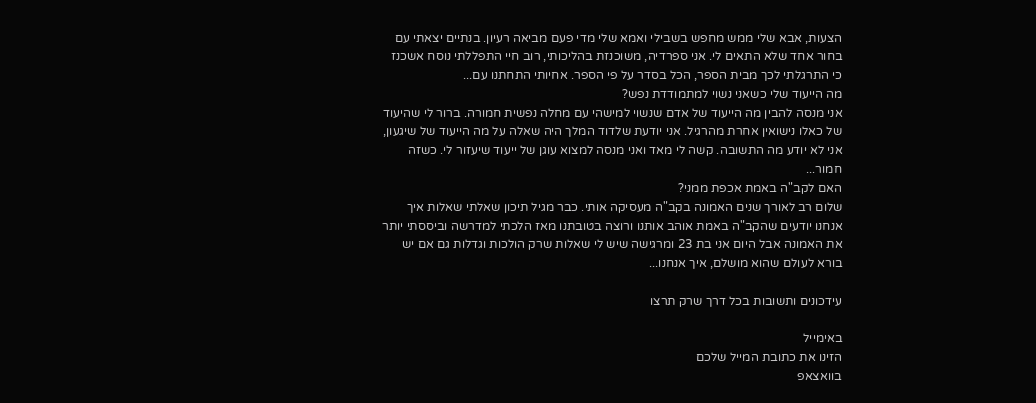הצעות, אבא שלי ממש מחפש בשבילי ואמא שלי מדי פעם מביאה רעיון. בנתיים יצאתי עם בחור אחד שלא התאים לי. אני ספרדיה, משוכנזת בהליכותי, רוב חיי התפללתי נוסח אשכנז כי התרגלתי לכך מבית הספר, הכל בסדר על פי הספר. אחיותי התחתנו עם...
מה הייעוד שלי כשאני נשוי למתמודדת נפש?
אני מנסה להבין מה הייעוד של אדם שנשוי למישהי עם מחלה נפשית חמורה. ברור לי שהיעוד של כאלו נישואין אחרת מהרגיל. אני יודעת שלדוד המלך היה שאלה על מה הייעוד של שיגעון, אני לא יודע מה התשובה. קשה לי מאד ואני מנסה למצוא עוגן של ייעוד שיעזור לי. כשזה חמור...
האם לקב"ה באמת אכפת ממני?
שלום רב לאורך שנים האמונה בקב"ה מעסיקה אותי. כבר מגיל תיכון שאלתי שאלות איך אנחנו יודעים שהקב"ה באמת אוהב אותנו ורוצה בטובתנו מאז הלכתי למדרשה וביססתי יותר את האמונה אבל היום אני בת 23 ומרגישה שיש לי שאלות שרק הולכות וגדלות גם אם יש בורא לעולם שהוא מושלם, איך אנחנו...

עידכונים ותשובות בכל דרך שרק תרצו

באימייל
הזינו את כתובת המייל שלכם
בוואצאפ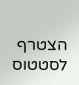הצטרף לסטטוס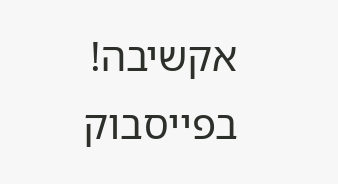אקשיבה!
בפייסבוק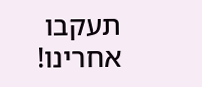תעקבו אחרינו!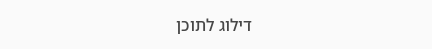דילוג לתוכן